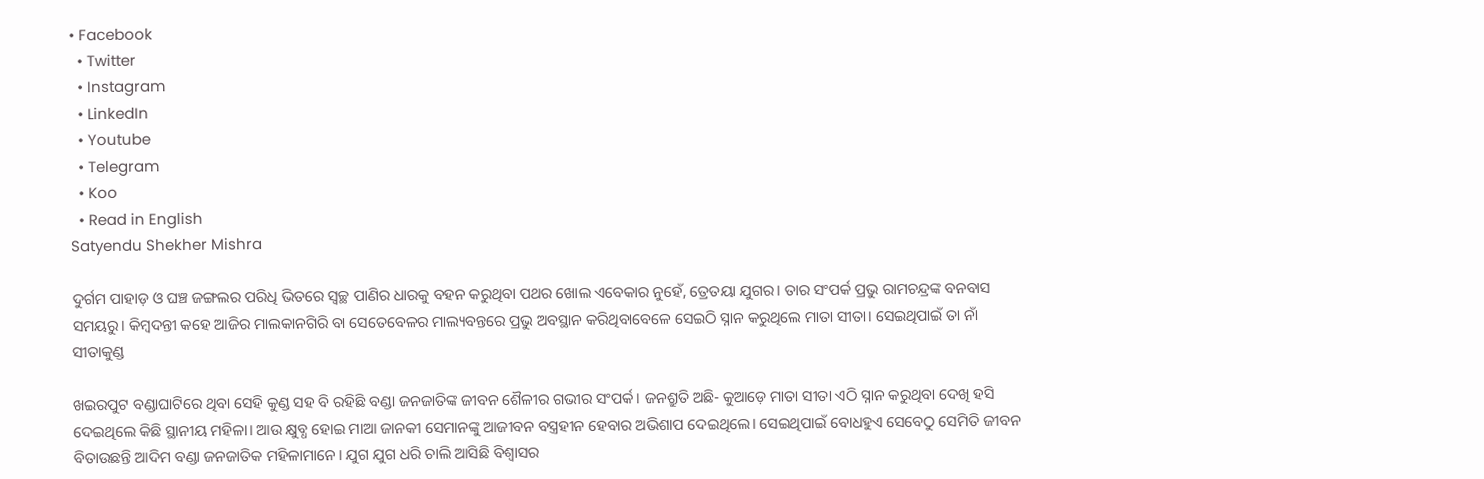• Facebook
  • Twitter
  • Instagram
  • LinkedIn
  • Youtube
  • Telegram
  • Koo
  • Read in English
Satyendu Shekher Mishra

ଦୁର୍ଗମ ପାହାଡ଼ ଓ ଘଞ୍ଚ ଜଙ୍ଗଲର ପରିଧି ଭିତରେ ସ୍ୱଚ୍ଛ ପାଣିର ଧାରକୁ ବହନ କରୁଥିବା ପଥର ଖୋଲ ଏବେକାର ନୁହେଁ, ତ୍ରେତୟା ଯୁଗର। ତାର ସଂପର୍କ ପ୍ରଭୁ ରାମଚନ୍ଦ୍ରଙ୍କ ବନବାସ ସମୟରୁ। କିମ୍ବଦନ୍ତୀ କହେ ଆଜିର ମାଲକାନଗିରି ବା ସେତେବେଳର ମାଲ୍ୟବନ୍ତରେ ପ୍ରଭୁ ଅବସ୍ଥାନ କରିଥିବାବେଳେ ସେଇଠି ସ୍ନାନ କରୁଥିଲେ ମାତା ସୀତା। ସେଇଥିପାଇଁ ତା ନାଁ ସୀତାକୁଣ୍ଡ

ଖଇରପୁଟ ବଣ୍ଡାଘାଟିରେ ଥିବା ସେହି କୁଣ୍ଡ ସହ ବି ରହିଛି ବଣ୍ଡା ଜନଜାତିଙ୍କ ଜୀବନ ଶୈଳୀର ଗଭୀର ସଂପର୍କ। ଜନଶ୍ରୁତି ଅଛି- କୁଆଡ଼େ ମାତା ସୀତା ଏଠି ସ୍ନାନ କରୁଥିବା ଦେଖି ହସି ଦେଇଥିଲେ କିଛି ସ୍ଥାନୀୟ ମହିଳା। ଆଉ କ୍ଷୁବ୍ଧ ହୋଇ ମାଆ ଜାନକୀ ସେମାନଙ୍କୁ ଆଜୀବନ ବସ୍ତ୍ରହୀନ ହେବାର ଅଭିଶାପ ଦେଇଥିଲେ। ସେଇଥିପାଇଁ ବୋଧହୁଏ ସେବେଠୁ ସେମିତି ଜୀବନ ବିତାଉଛନ୍ତି ଆଦିମ ବଣ୍ଡା ଜନଜାତିକ ମହିଳାମାନେ। ଯୁଗ ଯୁଗ ଧରି ଚାଲି ଆସିଛି ବିଶ୍ୱାସର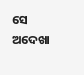ସେ ଅଦେଖା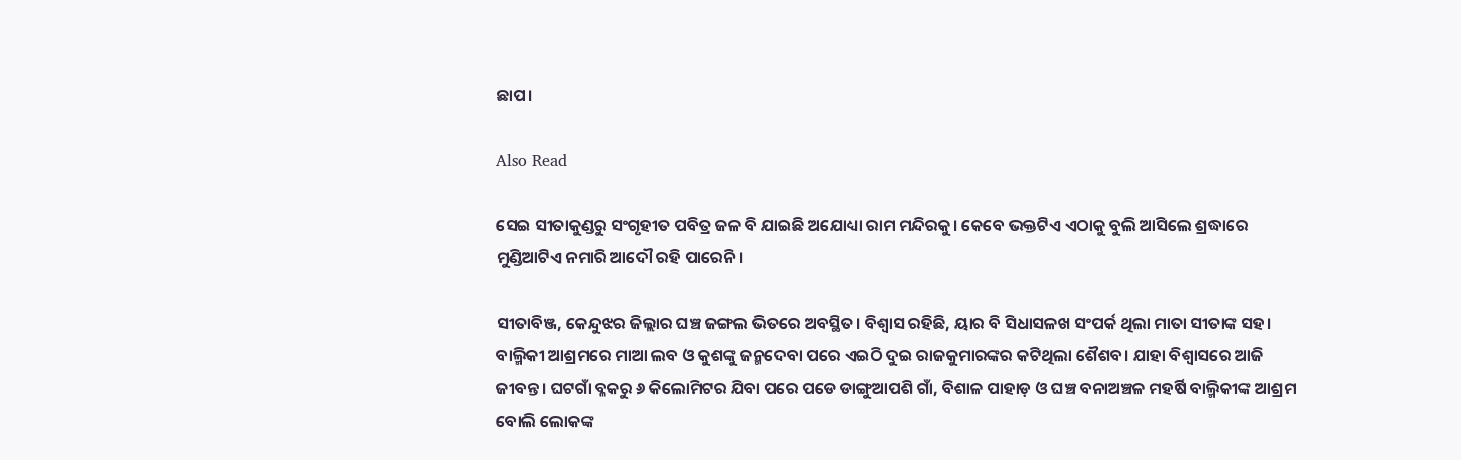ଛାପ।

Also Read

ସେଇ ସୀତାକୁଣ୍ଡରୁ ସଂଗୃହୀତ ପବିତ୍ର ଜଳ ବି ଯାଇଛି ଅଯୋଧ୍ୟା ରାମ ମନ୍ଦିରକୁ। କେବେ ଭକ୍ତଟିଏ ଏଠାକୁ ବୁଲି ଆସିଲେ ଶ୍ରଦ୍ଧାରେ ମୁଣ୍ଡିଆଟିଏ ନମାରି ଆଦୌ ରହି ପାରେନି।

ସୀତାବିଞ୍ଜ, କେନ୍ଦୁଝର ଜିଲ୍ଲାର ଘଞ୍ଚ ଜଙ୍ଗଲ ଭିତରେ ଅବସ୍ଥିତ। ବିଶ୍ୱାସ ରହିଛି, ୟାର ବି ସିଧାସଳଖ ସଂପର୍କ ଥିଲା ମାତା ସୀତାଙ୍କ ସହ। ବାଲ୍ମିକୀ ଆଶ୍ରମରେ ମାଆ ଲବ ଓ କୁଶଙ୍କୁ ଜନ୍ମଦେବା ପରେ ଏଇଠି ଦୁଇ ରାଜକୁମାରଙ୍କର କଟିଥିଲା ଶୈଶବ। ଯାହା ବିଶ୍ୱାସରେ ଆଜି ଜୀବନ୍ତ। ଘଟଗାଁ ବ୍ଳକରୁ ୬ କିଲୋମିଟର ଯିବା ପରେ ପଡେ ଡାଙ୍ଗୁଆପଶି ଗାଁ, ବିଶାଳ ପାହାଡ଼ ଓ ଘଞ୍ଚ ବନାଅଞ୍ଚଳ ମହର୍ଷି ବାଲ୍ମିକୀଙ୍କ ଆଶ୍ରମ ବୋଲି ଲୋକଙ୍କ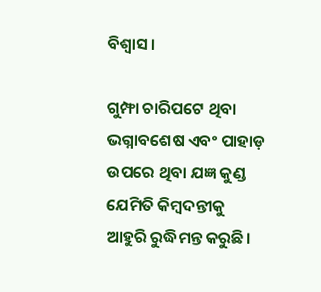ବିଶ୍ୱାସ।

ଗୁମ୍ଫା ଚାରିପଟେ ଥିବା ଭଗ୍ନାବଶେଷ ଏବଂ ପାହାଡ଼ ଉପରେ ଥିବା ଯଜ୍ଞ କୁଣ୍ଡ ଯେମିତି କିମ୍ବଦନ୍ତୀକୁ ଆହୁରି ରୁଦ୍ଧିମନ୍ତ କରୁଛି।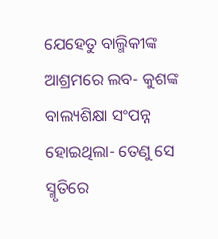ଯେହେତୁ ବାଲ୍ମିକୀଙ୍କ ଆଶ୍ରମରେ ଲବ- କୁଶଙ୍କ ବାଲ୍ୟଶିକ୍ଷା ସଂପନ୍ନ ହୋଇଥିଲା- ତେଣୁ ସେ ସ୍ମୃତିରେ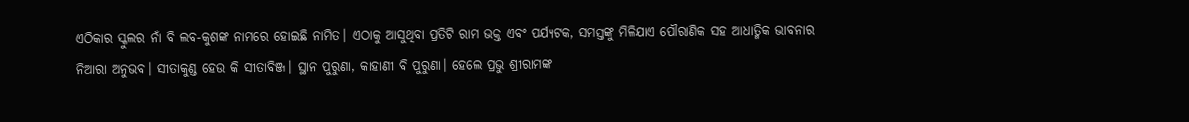ଏଠିକାର ସ୍କୁଲର ନାଁ ବି ଲବ-କୁଶଙ୍କ ନାମରେ ହୋଇଛି ନାମିତ। ଏଠାକୁ ଆସୁଥିବା ପ୍ରତିଟି ରାମ ଭକ୍ତ ଏବଂ ପର୍ଯ୍ୟଟକ, ସମସ୍ତଙ୍କୁ ମିଳିଯାଏ ପୌରାଣିକ ସହ ଆଧାତ୍ମିକ ଭାବନାର ନିଆରା ଅନୁଭବ। ସୀତାକୁଣ୍ଡ ହେଉ କି ସୀତାବିଞ୍ଜ। ସ୍ଥାନ ପୁରୁଣା, କାହାଣୀ ବି ପୁରୁଣା। ହେଲେ ପ୍ରଭୁ ଶ୍ରୀରାମଙ୍କ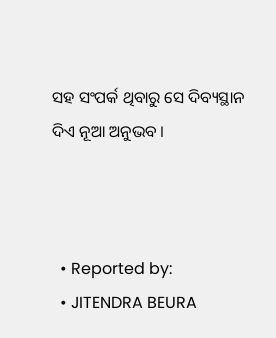ସହ ସଂପର୍କ ଥିବାରୁ ସେ ଦିବ୍ୟସ୍ଥାନ ଦିଏ ନୂଆ ଅନୁଭବ ।



  • Reported by:
  • JITENDRA BEURA